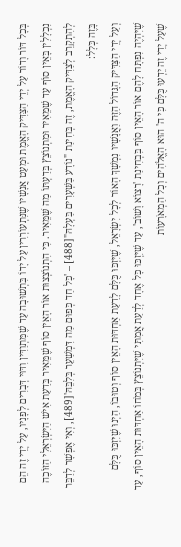בְּכָל דּוֹר וָדוֹר עַל יְדֵי הַצַּדִּיק הָאֱמֶת וּמְעַט אֲנָשָׁיו שֶׁנִּתְעוֹרְרִין עַל יָדוֹ בִּתְשׁוּבָה עַד שֶׁמִּתְוַדִּין וִדּוּי דְּבָרִים לְפָנָיו, עַל יְדֵי זֶה הֵם נִכְלָלִין בָּאֵין סוֹף עַד שֶׁמֵּאִיר וּמִתְנוֹצֵץ בְּדַעְתּוֹ מַה שֶּׁמֵּאִיר. כִּי הִתְנוֹצְצוּת אוֹר הָאֵין סוֹף שֶׁמֵּאִיר בְּדַעַת אִישׁ הַיִּשְׂרְאֵלִי הַזּוֹכֶה לְהִתְקָרֵב לְצַדִּיק הָאֱמֶת, זֶה בְּחִינַת "נוֹדָע בַּשְּׁעָרִים בַּעְלָהּ"[488] – 'כָּל חַד כְּפוּם מַה דִּמְשַׁעֵר בְּלִבֵּהּ'[489], וְאִי אֶפְשָׁר לְדַבֵּר בָּזֶה כְּלָל:
וְעַל יְדֵי הַצַּדִּיק הַגָּדוֹל הַזֶּה וַאֲנָשָׁיו נִמְשָׁךְ הָאוֹר לְכָל יִשְׂרָאֵל, שֶׁיִּזְכּוּ כֻּלָּם לָדַעַת אַחְדּוּת הָאֵין סוֹף וְטוּבוֹ, הַיְנוּ שֶׁיִּזְכּוּ כֻּלָּם שֶׁיִּהְיֶה נִפְתָּח לָהֶם אוֹר הָאֵין סוֹף בִּבְחִינַת 'רָצוֹא וָשׁוֹב', עַד שֶׁיִּזְכּוּ כָּל אֶחָד לְדַעַת אֲמִתִּי שֶׁיִּתְנוֹצֵץ בְּמֹחוֹ אַחְדּוּת הָאֵין סוֹף, עַד שֶׁעַל יְדֵי זֶה יֵדְעוּ כֻּלָּם כִּי ה' הוּא הָאֱלֹהִים וְכָל הַמְאֹרָעוֹת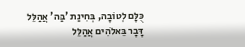כֻּלָּם לְטוֹבָה, בְּחִינַת 'בַּה' אֲהַלֵּל דָּבָר בֵּאלֹהִים אֲהַלֵּל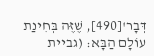דְּבָר'[490], שֶׁזֶּה בְּחִינַת עוֹלָם הַבָּא: (גביית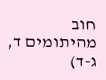חוב מהיתומים ד, ג-ד)